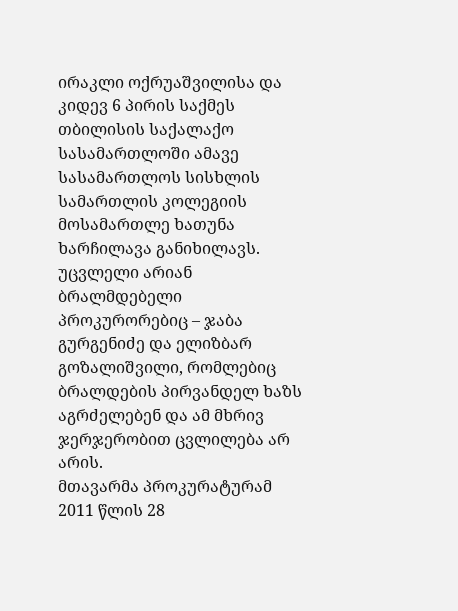ირაკლი ოქრუაშვილისა და კიდევ 6 პირის საქმეს თბილისის საქალაქო სასამართლოში ამავე სასამართლოს სისხლის სამართლის კოლეგიის მოსამართლე ხათუნა ხარჩილავა განიხილავს. უცვლელი არიან ბრალმდებელი პროკურორებიც – ჯაბა გურგენიძე და ელიზბარ გოზალიშვილი, რომლებიც ბრალდების პირვანდელ ხაზს აგრძელებენ და ამ მხრივ ჯერჯერობით ცვლილება არ არის.
მთავარმა პროკურატურამ 2011 წლის 28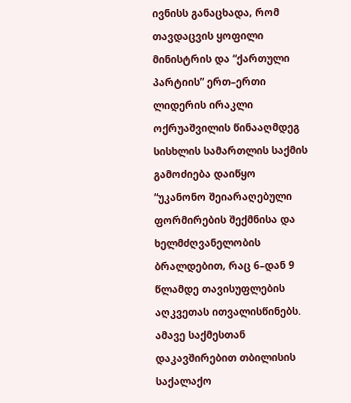ივნისს განაცხადა, რომ თავდაცვის ყოფილი მინისტრის და “ქართული პარტიის” ერთ–ერთი ლიდერის ირაკლი ოქრუაშვილის წინააღმდეგ სისხლის სამართლის საქმის გამოძიება დაიწყო “უკანონო შეიარაღებული ფორმირების შექმნისა და ხელმძღვანელობის ბრალდებით, რაც 6–დან 9 წლამდე თავისუფლების აღკვეთას ითვალისწინებს.
ამავე საქმესთან დაკავშირებით თბილისის საქალაქო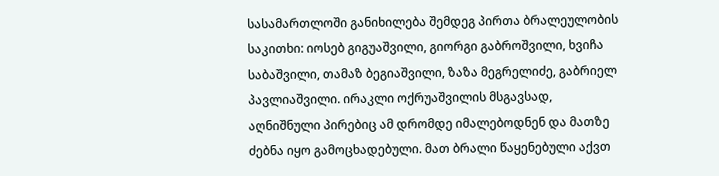სასამართლოში განიხილება შემდეგ პირთა ბრალეულობის საკითხი: იოსებ გიგუაშვილი, გიორგი გაბროშვილი, ხვიჩა საბაშვილი, თამაზ ბეგიაშვილი, ზაზა მეგრელიძე, გაბრიელ პავლიაშვილი. ირაკლი ოქრუაშვილის მსგავსად, აღნიშნული პირებიც ამ დრომდე იმალებოდნენ და მათზე ძებნა იყო გამოცხადებული. მათ ბრალი წაყენებული აქვთ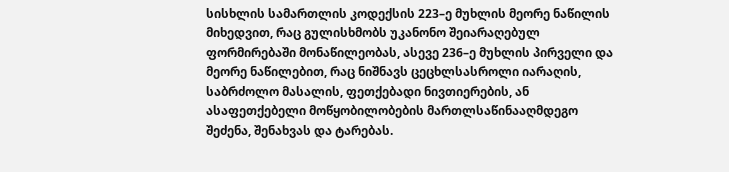სისხლის სამართლის კოდექსის 223–ე მუხლის მეორე ნაწილის მიხედვით, რაც გულისხმობს უკანონო შეიარაღებულ ფორმირებაში მონაწილეობას, ასევე 236–ე მუხლის პირველი და მეორე ნაწილებით, რაც ნიშნავს ცეცხლსასროლი იარაღის, საბრძოლო მასალის, ფეთქებადი ნივთიერების, ან ასაფეთქებელი მოწყობილობების მართლსაწინააღმდეგო შეძენა, შენახვას და ტარებას.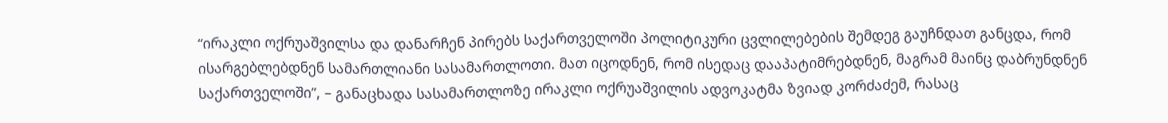“ირაკლი ოქრუაშვილსა და დანარჩენ პირებს საქართველოში პოლიტიკური ცვლილებების შემდეგ გაუჩნდათ განცდა, რომ ისარგებლებდნენ სამართლიანი სასამართლოთი. მათ იცოდნენ, რომ ისედაც დააპატიმრებდნენ, მაგრამ მაინც დაბრუნდნენ საქართველოში”, – განაცხადა სასამართლოზე ირაკლი ოქრუაშვილის ადვოკატმა ზვიად კორძაძემ, რასაც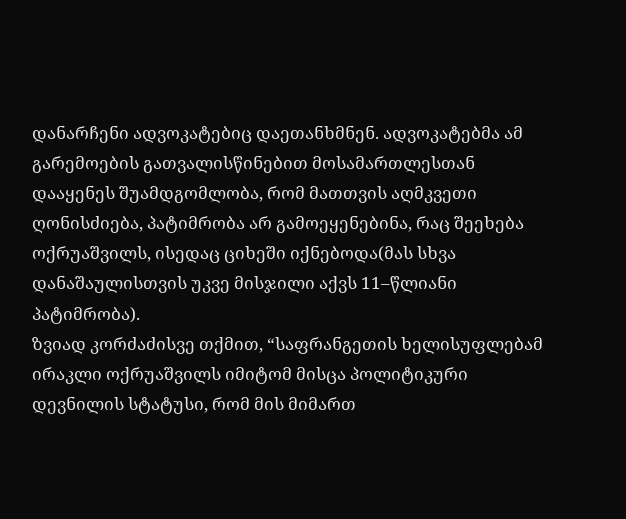დანარჩენი ადვოკატებიც დაეთანხმნენ. ადვოკატებმა ამ გარემოების გათვალისწინებით მოსამართლესთან დააყენეს შუამდგომლობა, რომ მათთვის აღმკვეთი ღონისძიება, პატიმრობა არ გამოეყენებინა, რაც შეეხება ოქრუაშვილს, ისედაც ციხეში იქნებოდა(მას სხვა დანაშაულისთვის უკვე მისჯილი აქვს 11–წლიანი პატიმრობა).
ზვიად კორძაძისვე თქმით, “საფრანგეთის ხელისუფლებამ ირაკლი ოქრუაშვილს იმიტომ მისცა პოლიტიკური დევნილის სტატუსი, რომ მის მიმართ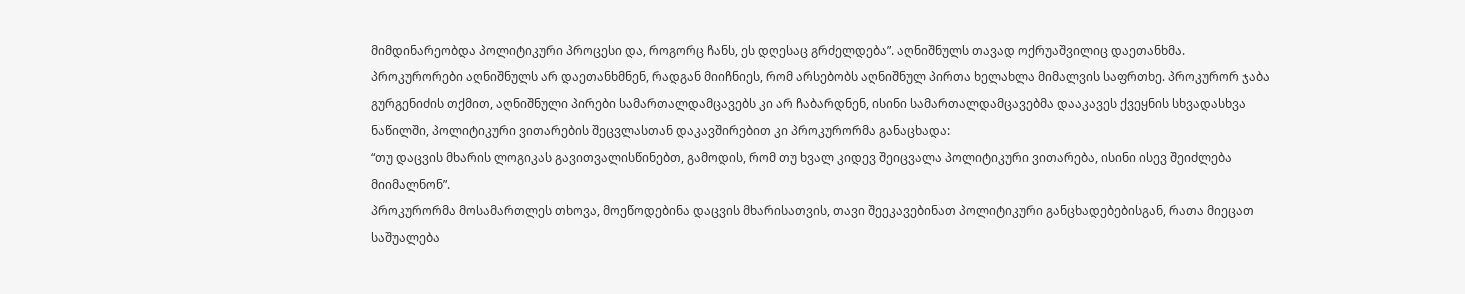მიმდინარეობდა პოლიტიკური პროცესი და, როგორც ჩანს, ეს დღესაც გრძელდება”. აღნიშნულს თავად ოქრუაშვილიც დაეთანხმა.
პროკურორები აღნიშნულს არ დაეთანხმნენ, რადგან მიიჩნიეს, რომ არსებობს აღნიშნულ პირთა ხელახლა მიმალვის საფრთხე. პროკურორ ჯაბა გურგენიძის თქმით, აღნიშნული პირები სამართალდამცავებს კი არ ჩაბარდნენ, ისინი სამართალდამცავებმა დააკავეს ქვეყნის სხვადასხვა ნაწილში, პოლიტიკური ვითარების შეცვლასთან დაკავშირებით კი პროკურორმა განაცხადა:
“თუ დაცვის მხარის ლოგიკას გავითვალისწინებთ, გამოდის, რომ თუ ხვალ კიდევ შეიცვალა პოლიტიკური ვითარება, ისინი ისევ შეიძლება მიიმალნონ”.
პროკურორმა მოსამართლეს თხოვა, მოეწოდებინა დაცვის მხარისათვის, თავი შეეკავებინათ პოლიტიკური განცხადებებისგან, რათა მიეცათ საშუალება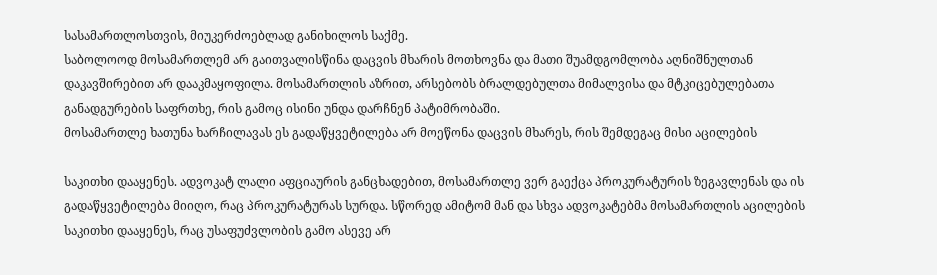სასამართლოსთვის, მიუკერძოებლად განიხილოს საქმე.
საბოლოოდ მოსამართლემ არ გაითვალისწინა დაცვის მხარის მოთხოვნა და მათი შუამდგომლობა აღნიშნულთან დაკავშირებით არ დააკმაყოფილა. მოსამართლის აზრით, არსებობს ბრალდებულთა მიმალვისა და მტკიცებულებათა განადგურების საფრთხე, რის გამოც ისინი უნდა დარჩნენ პატიმრობაში.
მოსამართლე ხათუნა ხარჩილავას ეს გადაწყვეტილება არ მოეწონა დაცვის მხარეს, რის შემდეგაც მისი აცილების

საკითხი დააყენეს. ადვოკატ ლალი აფციაურის განცხადებით, მოსამართლე ვერ გაექცა პროკურატურის ზეგავლენას და ის გადაწყვეტილება მიიღო, რაც პროკურატურას სურდა. სწორედ ამიტომ მან და სხვა ადვოკატებმა მოსამართლის აცილების საკითხი დააყენეს, რაც უსაფუძვლობის გამო ასევე არ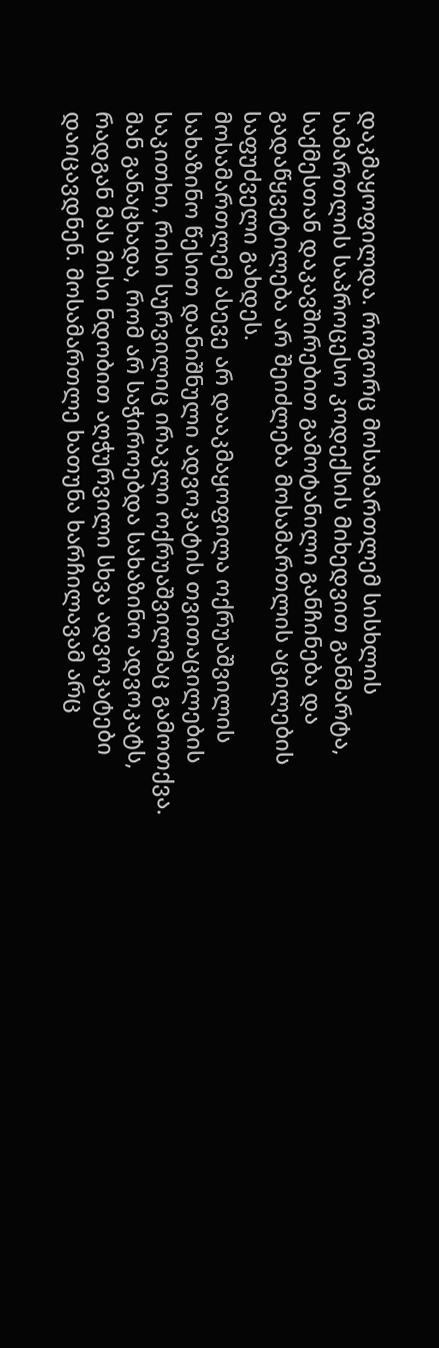დაკმაყოფილდა. როგორც მოსამართლემ სისხლის სამართლის საპროცესო კოდექსის მიხედვით განმარტა, საქმესთან დაკავშირებით გამოტანილი განჩინება და გადაწყვეტილება არ შეიძლება მოსამართლის აცილების საფუძველი გახდეს.
მოსამართლემ ასევე არ დააკმაყოფილა ოქრუაშვილის სახაზინო წესით დანიშნული ადვოკატის თვითაცილების საკითხი, რისი სურვილიც ირაკლი ოქრუაშვილმაც გამოთქვა. მან განაცხადა, რომ არ საჭიროებდა სახაზინო ადვოკატს, რადგან მას მისი ნდობით აღჭურვილი სხვა ადვოკატები დაიცავდნენ. მოსამართლე ხათუნა ხარჩილავამ არც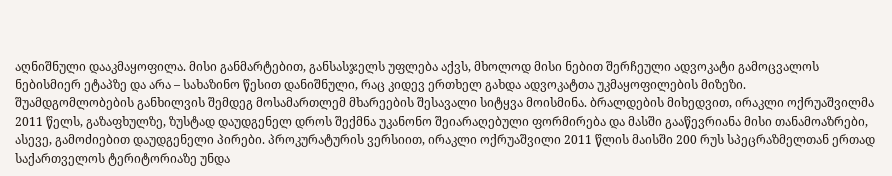აღნიშნული დააკმაყოფილა. მისი განმარტებით, განსასჯელს უფლება აქვს, მხოლოდ მისი ნებით შერჩეული ადვოკატი გამოცვალოს ნებისმიერ ეტაპზე და არა – სახაზინო წესით დანიშნული, რაც კიდევ ერთხელ გახდა ადვოკატთა უკმაყოფილების მიზეზი.
შუამდგომლობების განხილვის შემდეგ მოსამართლემ მხარეების შესავალი სიტყვა მოისმინა. ბრალდების მიხედვით, ირაკლი ოქრუაშვილმა 2011 წელს, გაზაფხულზე, ზუსტად დაუდგენელ დროს შექმნა უკანონო შეიარაღებული ფორმირება და მასში გააწევრიანა მისი თანამოაზრები, ასევე, გამოძიებით დაუდგენელი პირები. პროკურატურის ვერსიით, ირაკლი ოქრუაშვილი 2011 წლის მაისში 200 რუს სპეცრაზმელთან ერთად საქართველოს ტერიტორიაზე უნდა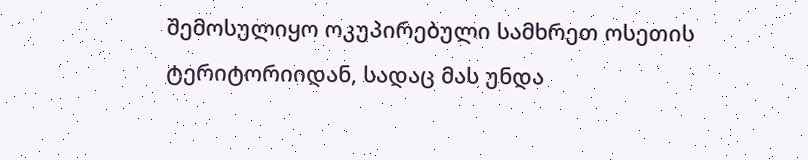შემოსულიყო ოკუპირებული სამხრეთ ოსეთის ტერიტორიიდან, სადაც მას უნდა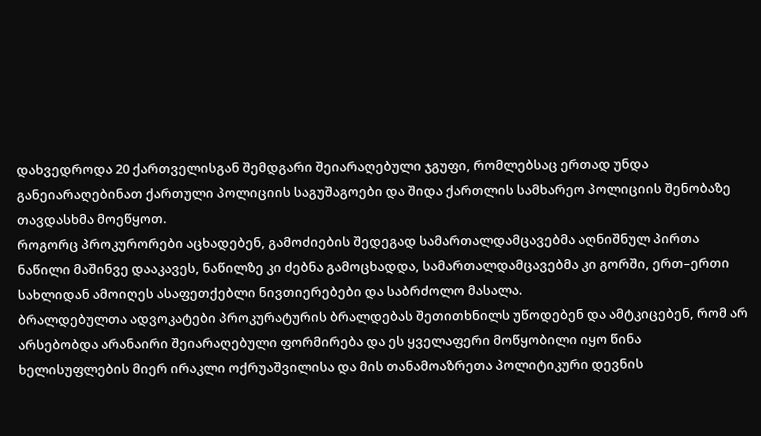დახვედროდა 20 ქართველისგან შემდგარი შეიარაღებული ჯგუფი, რომლებსაც ერთად უნდა განეიარაღებინათ ქართული პოლიციის საგუშაგოები და შიდა ქართლის სამხარეო პოლიციის შენობაზე თავდასხმა მოეწყოთ.
როგორც პროკურორები აცხადებენ, გამოძიების შედეგად სამართალდამცავებმა აღნიშნულ პირთა ნაწილი მაშინვე დააკავეს, ნაწილზე კი ძებნა გამოცხადდა, სამართალდამცავებმა კი გორში, ერთ–ერთი სახლიდან ამოიღეს ასაფეთქებლი ნივთიერებები და საბრძოლო მასალა.
ბრალდებულთა ადვოკატები პროკურატურის ბრალდებას შეთითხნილს უწოდებენ და ამტკიცებენ, რომ არ არსებობდა არანაირი შეიარაღებული ფორმირება და ეს ყველაფერი მოწყობილი იყო წინა ხელისუფლების მიერ ირაკლი ოქრუაშვილისა და მის თანამოაზრეთა პოლიტიკური დევნის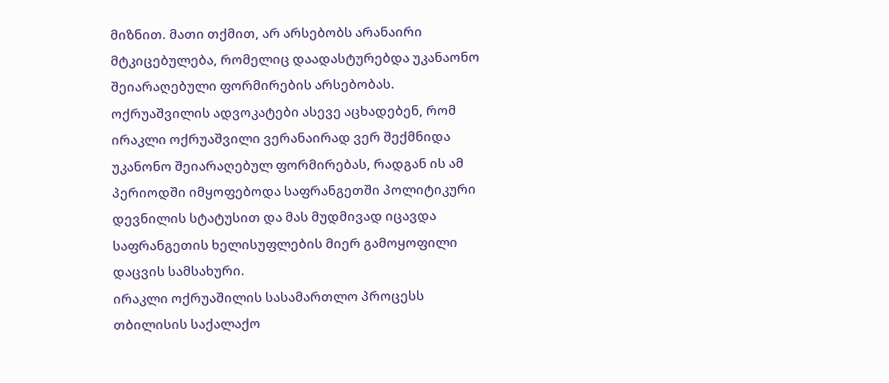მიზნით. მათი თქმით, არ არსებობს არანაირი მტკიცებულება, რომელიც დაადასტურებდა უკანაონო შეიარაღებული ფორმირების არსებობას.
ოქრუაშვილის ადვოკატები ასევე აცხადებენ, რომ ირაკლი ოქრუაშვილი ვერანაირად ვერ შექმნიდა უკანონო შეიარაღებულ ფორმირებას, რადგან ის ამ პერიოდში იმყოფებოდა საფრანგეთში პოლიტიკური დევნილის სტატუსით და მას მუდმივად იცავდა საფრანგეთის ხელისუფლების მიერ გამოყოფილი დაცვის სამსახური.
ირაკლი ოქრუაშილის სასამართლო პროცესს თბილისის საქალაქო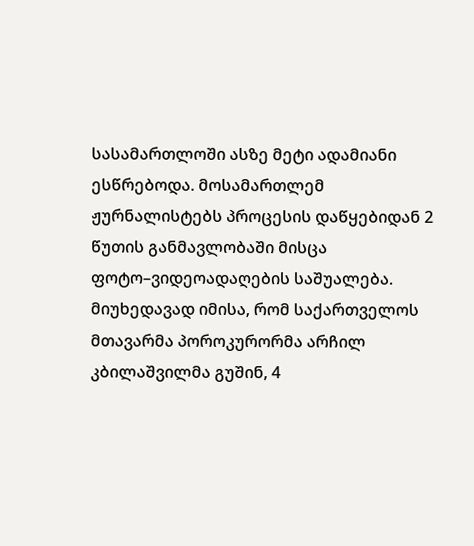სასამართლოში ასზე მეტი ადამიანი ესწრებოდა. მოსამართლემ ჟურნალისტებს პროცესის დაწყებიდან 2 წუთის განმავლობაში მისცა ფოტო–ვიდეოადაღების საშუალება.
მიუხედავად იმისა, რომ საქართველოს მთავარმა პოროკურორმა არჩილ კბილაშვილმა გუშინ, 4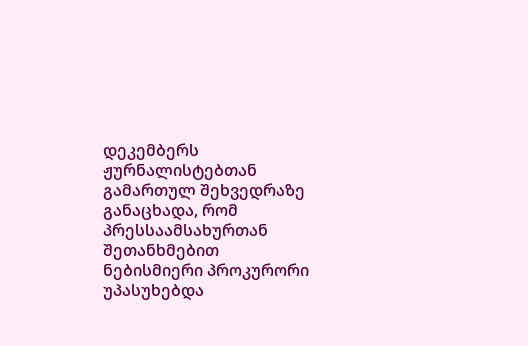დეკემბერს ჟურნალისტებთან გამართულ შეხვედრაზე განაცხადა, რომ პრესსაამსახურთან შეთანხმებით ნებისმიერი პროკურორი უპასუხებდა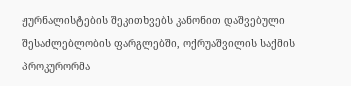ჟურნალისტების შეკითხვებს კანონით დაშვებული შესაძლებლობის ფარგლებში, ოქრუაშვილის საქმის პროკურორმა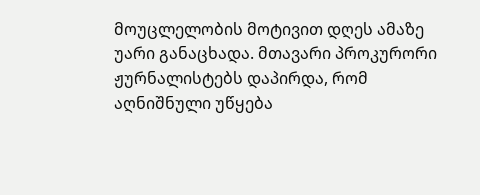მოუცლელობის მოტივით დღეს ამაზე უარი განაცხადა. მთავარი პროკურორი ჟურნალისტებს დაპირდა, რომ აღნიშნული უწყება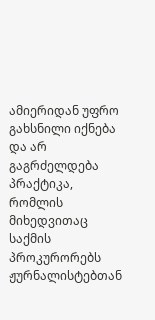ამიერიდან უფრო გახსნილი იქნება და არ გაგრძელდება პრაქტიკა, რომლის მიხედვითაც საქმის პროკურორებს ჟურნალისტებთან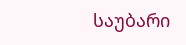საუბარი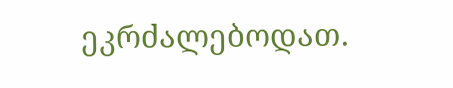ეკრძალებოდათ.